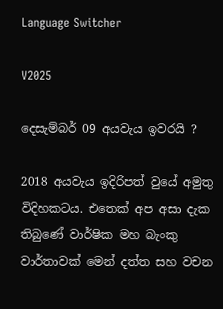Language Switcher

V2025

දෙසැම්බර් 09 අයවැය ඉවරයි ?

2018 අයවැය ඉදිරිපත් වුයේ අමුතු විදිහකටය. එතෙක් අප අසා දැක තිබුණේ වාර්ෂික මහ බැංකු වාර්තාවක් මෙන් දත්ත සහ වචන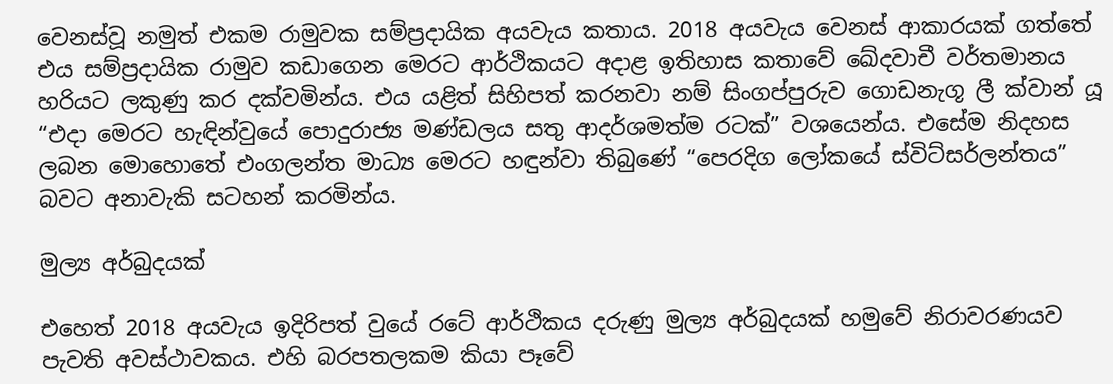වෙනස්වූ නමුත් එකම රාමුවක සම්ප්‍රදායික අයවැය කතාය. 2018 අයවැය වෙනස් ආකාරයක් ගත්තේ එය සම්ප්‍රදායික රාමුව කඩාගෙන මෙරට ආර්ථිකයට අදාළ ඉතිහාස කතාවේ ඛේදවාචී වර්තමානය හරියට ලකුණු කර දක්වමින්ය. එය යළිත් සිහිපත් කරනවා නම් සිංගප්පුරුව ගොඩනැගූ ලී ක්වාන් යූ “එදා මෙරට හැඳින්වුයේ පොදුරාජ්‍ය මණ්ඩලය සතු ආදර්ශමත්ම රටක්” වශයෙන්ය. එසේම නිදහස ලබන මොහොතේ එංගලන්ත මාධ්‍ය මෙරට හඳුන්වා තිබුණේ “පෙරදිග ලෝකයේ ස්විට්සර්ලන්තය” බවට අනාවැකි සටහන් කරමින්ය.

මුල්‍ය අර්බුදයක්

එහෙත් 2018 අයවැය ඉදිරිපත් වුයේ රටේ ආර්ථිකය දරුණු මුල්‍ය අර්බුදයක් හමුවේ නිරාවරණයව පැවති අවස්ථාවකය. එහි බරපතලකම කියා පෑවේ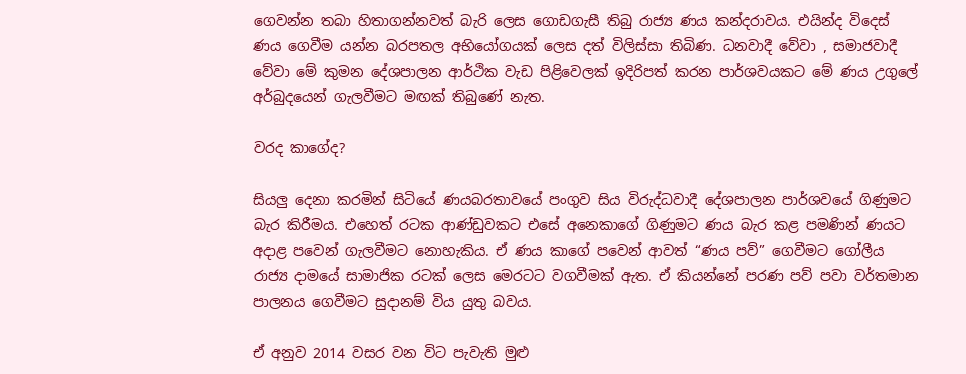ගෙවන්න තබා හිතාගන්නවත් බැරි ලෙස ගොඩගැසී තිබු රාජ්‍ය ණය කන්දරාවය. එයින්ද විදෙස් ණය ගෙවීම යන්න බරපතල අභියෝගයක් ලෙස දත් විලිස්සා තිබිණ. ධනවාදී වේවා , සමාජවාදී වේවා මේ කුමන දේශපාලන ආර්ථික වැඩ පිළිවෙලක් ඉදිරිපත් කරන පාර්ශවයකට මේ ණය උගුලේ අර්බුදයෙන් ගැලවීමට මඟක් තිබුණේ නැත.

වරද කාගේද?

සියලු දෙනා කරමින් සිටියේ ණයබරතාවයේ පංගුව සිය විරුද්ධවාදී දේශපාලන පාර්ශවයේ ගිණුමට බැර කිරීමය. එහෙත් රටක ආණ්ඩුවකට එසේ අනෙකාගේ ගිණුමට ණය බැර කළ පමණින් ණයට අදාළ පවෙන් ගැලවීමට නොහැකිය. ඒ ණය කාගේ පවෙන් ආවත් “ණය පව්” ගෙවීමට ගෝලීය රාජ්‍ය දාමයේ සාමාජික රටක් ලෙස මෙරටට වගවීමක් ඇත. ඒ කියන්නේ පරණ පව් පවා වර්තමාන පාලනය ගෙවීමට සුදානම් විය යුතු බවය.

ඒ අනුව 2014 වසර වන විට පැවැති මුළු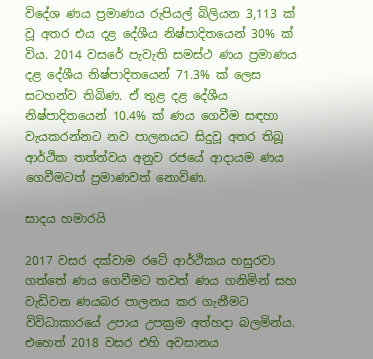විදේශ ණය ප්‍රමාණය රුපියල් බිලියන 3,113 ක් වූ අතර එය දළ දේශීය නිෂ්පාදිතයෙන් 30% ක් විය. 2014 වසරේ පැවැති සමස්ථ ණය ප්‍රමාණය දළ දේශීය නිෂ්පාදිතයෙන් 71.3% ක් ලෙස සටහන්ව තිබිණ. ඒ තුළ දළ දේශීය නිෂ්පාදිතයෙන් 10.4% ක් ණය ගෙවීම සඳහා වැයකරන්නට නව පාලනයට සිදුවූ අතර තිබූ ආර්ථික තත්ත්වය අනුව රජයේ ආදායම ණය ගෙවීමටත් ප්‍රමාණවත් නොවිණ.

සාදය හමාරයි

2017 වසර දක්වාම රටේ ආර්ථිකය හසුරවා ගත්තේ ණය ගෙවීමට තවත් ණය ගනිමින් සහ වැඩිවන ණයබර පාලනය කර ගැනීමට විවිධාකාරයේ උපාය උපක්‍රම අත්හදා බලමින්ය. එහෙත් 2018 වසර එහි අවසානය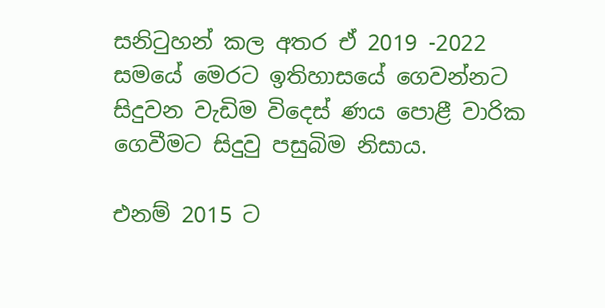සනිටුහන් කල අතර ඒ 2019 -2022 සමයේ මෙරට ඉතිහාසයේ ගෙවන්නට සිදුවන වැඩිම විදෙස් ණය පොළී වාරික ගෙවීමට සිදුවු පසුබිම නිසාය.

එනම් 2015 ට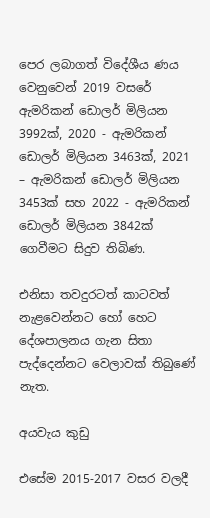පෙර ලබාගත් විදේශීය ණය වෙනුවෙන් 2019 වසරේ ඇමරිකන් ඩොලර් මිලියන 3992ක්, 2020 - ඇමරිකන් ඩොලර් මිලියන 3463ක්, 2021 – ඇමරිකන් ඩොලර් මිලියන 3453ක් සහ 2022 - ඇමරිකන් ඩොලර් මිලියන 3842ක් ගෙවීමට සිදුව තිබිණ.

එනිසා තවදුරටත් කාටවත් නැළවෙන්නට හෝ හෙට දේශපාලනය ගැන සිතා පැද්දෙන්නට වෙලාවක් තිබුණේ නැත.

අයවැය කුඩු

එසේම 2015-2017 වසර වලදී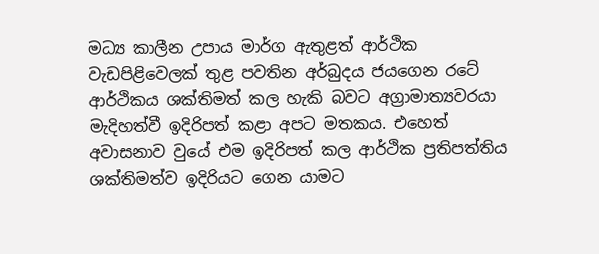මධ්‍ය කාලීන උපාය මාර්ග ඇතුළත් ආර්ථික වැඩපිළිවෙලක් තුළ පවතින අර්බුදය ජයගෙන රටේ ආර්ථිකය ශක්තිමත් කල හැකි බවට අග්‍රාමාත්‍යවරයා මැදිහත්වී ඉදිරිපත් කළා අපට මතකය. එහෙත් අවාසනාව වුයේ එම ඉදිරිපත් කල ආර්ථික ප්‍රතිපත්තිය ශක්තිමත්ව ඉදිරියට ගෙන යාමට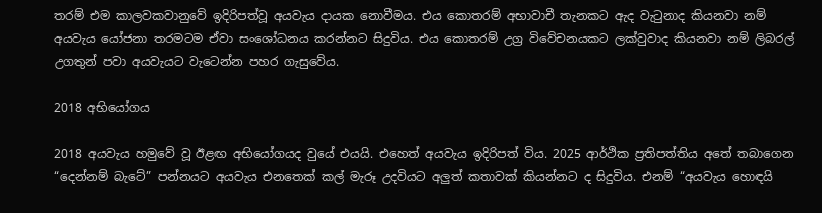තරම් එම කාලවකවානුවේ ඉදිරිපත්වූ අයවැය දායක නොවීමය. එය කොතරම් අභාවාචී තැනකට ඇද වැටුනාද කියනවා නම් අයවැය යෝජනා තරමටම ඒවා සංශෝධනය කරන්නට සිදුවිය. එය කොතරම් උග්‍ර විවේචනයකට ලක්වුවාද කියනවා නම් ලිබරල් උගතුන් පවා අයවැයට වැටෙන්න පහර ගැසුවේය.

2018 අභියෝගය

2018 අයවැය හමුවේ වූ ඊළඟ අභියෝගයද වුයේ එයයි. එහෙත් අයවැය ඉදිරිපත් විය. 2025 ආර්ථික ප්‍රතිපත්තිය අතේ තබාගෙන “දෙන්නම් බැටේ” පන්නයට අයවැය එනතෙක් කල් මැරූ උදවියට අලුත් කතාවක් කියන්නට ද සිදුවිය. එනම් “අයවැය හොඳයි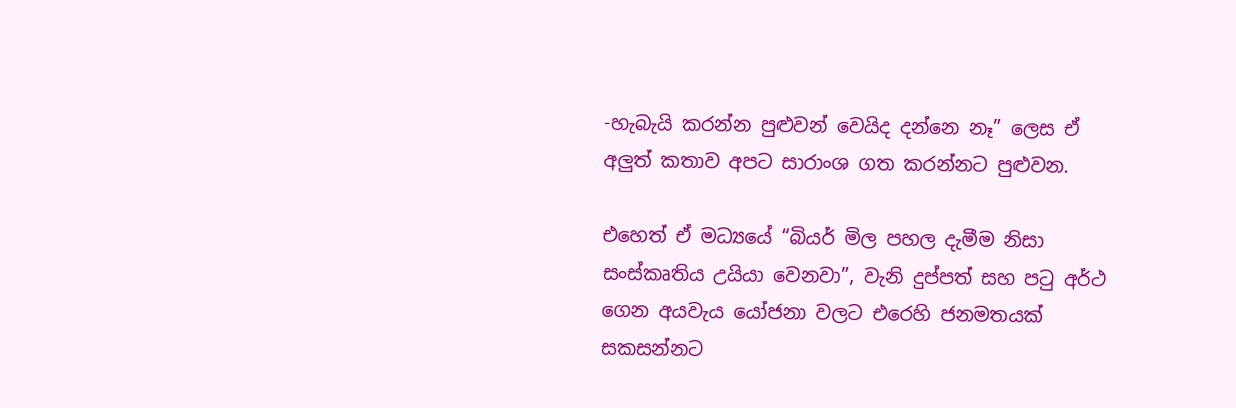-හැබැයි කරන්න පුළුවන් වෙයිද දන්නෙ නෑ” ලෙස ඒ අලුත් කතාව අපට සාරාංශ ගත කරන්නට පුළුවන.

එහෙත් ඒ මධ්‍යයේ “බියර් මිල පහල දැමීම නිසා සංස්කෘතිය උයියා වෙනවා”, වැනි දුප්පත් සහ පටු අර්ථ ගෙන අයවැය යෝජනා වලට එරෙහි ජනමතයක් සකසන්නට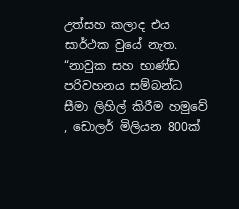උත්සහ කලාද එය සාර්ථක වුයේ නැත. “නාවුක සහ භාණ්ඩ පරිවහනය සම්බන්ධ සීමා ලිහිල් කිරීම හමුවේ , ඩොලර් මිලියන 800ක්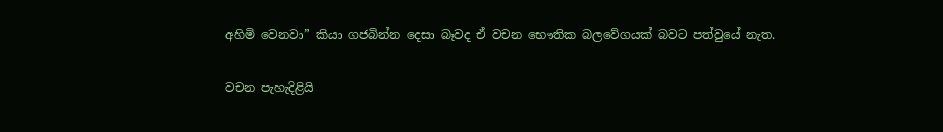අහිමි වෙනවා” කියා ගජබින්න දෙසා බෑවද ඒ වචන භෞතික බලවේගයක් බවට පත්වුයේ නැත.

වචන පැහැදිළියි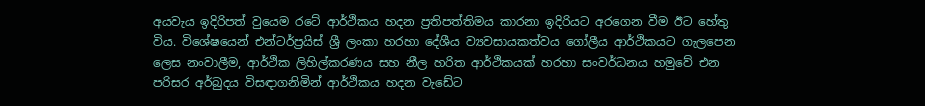අයවැය ඉදිරිපත් වුයෙම රටේ ආර්ථිකය හදන ප්‍රතිපත්තිමය කාරනා ඉදිරියට අරගෙන වීම ඊට හේතු විය. විශේෂයෙන් එන්ටර්ප්‍රයිස් ශ්‍රී ලංකා හරහා දේශීය ව්‍යවසායකත්වය ගෝලීය ආර්ථිකයට ගැලපෙන ලෙස නංවාලීම, ආර්ථික ලිහිල්කරණය සහ නීල හරිත ආර්ථිකයක් හරහා සංවර්ධනය හමුවේ එන පරිසර අර්බුදය විසඳාගනිමින් ආර්ථිකය හදන වැඩේට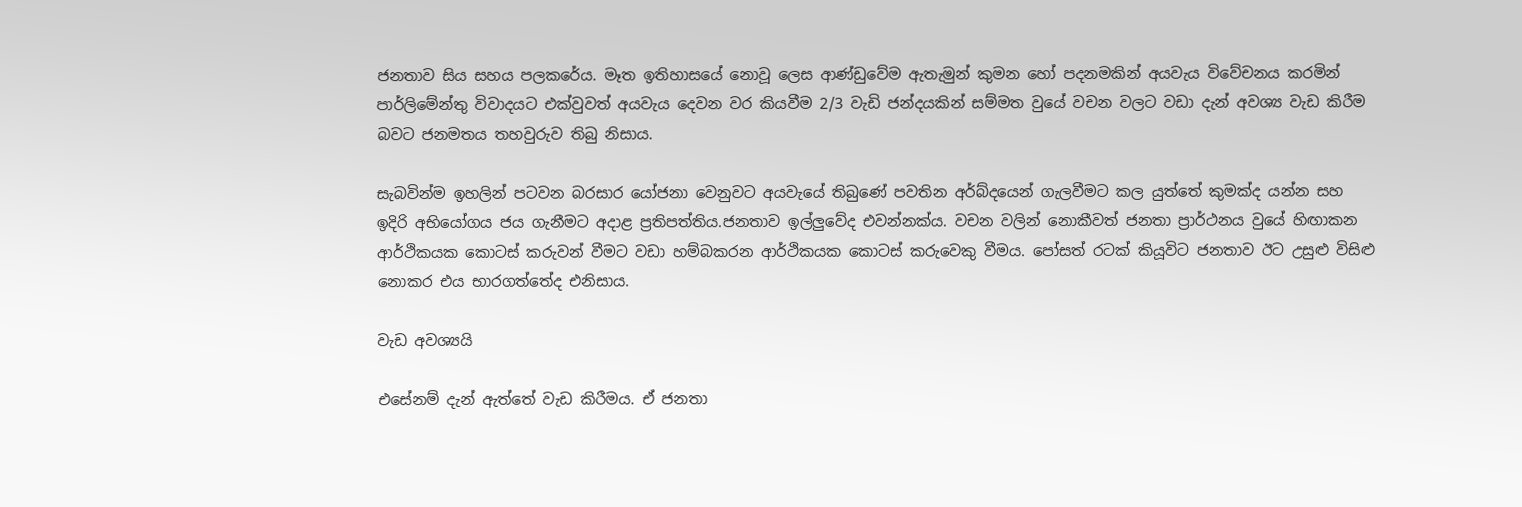ජනතාව සිය සහය පලකරේය. මෑත ඉතිහාසයේ නොවූ ලෙස ආණ්ඩුවේම ඇතැමුන් කුමන හෝ පදනමකින් අයවැය විවේචනය කරමින් පාර්ලිමේන්තු විවාදයට එක්වුවත් අයවැය දෙවන වර කියවීම 2/3 වැඩි ජන්දයකින් සම්මත වුයේ වචන වලට වඩා දැන් අවශ්‍ය වැඩ කිරීම බවට ජනමතය තහවුරුව තිබු නිසාය.

සැබවින්ම ඉහලින් පටවන බරසාර යෝජනා වෙනුවට අයවැයේ තිබුණේ පවතින අර්බ්දයෙන් ගැලවීමට කල යුත්තේ කුමක්ද යන්න සහ ඉදිරි අභියෝගය ජය ගැනීමට අදාළ ප්‍රතිපත්තිය.ජනතාව ඉල්ලුවේද එවන්නක්ය. වචන වලින් නොකීවත් ජනතා ප්‍රාර්ථනය වුයේ හිඟාකන ආර්ථිකයක කොටස් කරුවන් වීමට වඩා හම්බකරන ආර්ථිකයක කොටස් කරුවෙකු වීමය. පෝසත් රටක් කියූවිට ජනතාව ඊට උසුළු විසිළු නොකර එය භාරගත්තේද එනිසාය.

වැඩ අවශ්‍යයි

එසේනම් දැන් ඇත්තේ වැඩ කිරීමය. ඒ ජනතා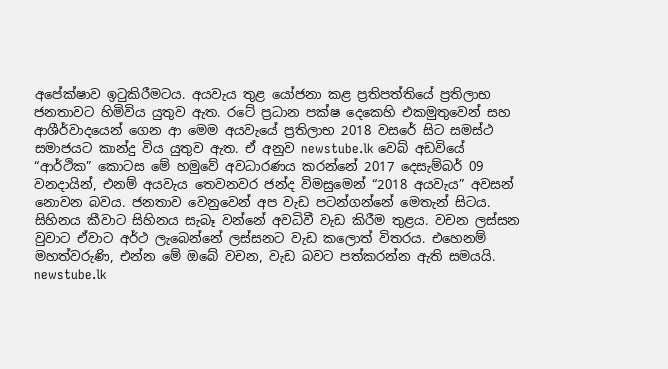අපේක්ෂාව ඉටුකිරීමටය. අයවැය තුළ යෝජනා කළ ප්‍රතිපත්තියේ ප්‍රතිලාභ ජනතාවට හිමිවිය යුතුව ඇත. රටේ ප්‍රධාන පක්ෂ දෙකෙහි එකමුතුවෙන් සහ ආශීර්වාදයෙන් ගෙන ආ මෙම අයවැයේ ප්‍රතිලාභ 2018 වසරේ සිට සමස්ථ සමාජයට කාන්දු විය යුතුව ඇත. ඒ අනුව newstube.lk වෙබ් අඩවියේ “ආර්ථික” කොටස මේ හමුවේ අවධාරණය කරන්නේ 2017 දෙසැම්බර් 09 වනදායින්, එනම් අයවැය තෙවනවර ජන්ද විමසුමෙන් “2018 අයවැය” අවසන් නොවන බවය. ජනතාව වෙනුවෙන් අප වැඩ පටන්ගන්නේ මෙතැන් සිටය. සිහිනය කීවාට සිහිනය සැබෑ වන්නේ අවධිවී වැඩ කිරීම තුළය. වචන ලස්සන වුවාට ඒවාට අර්ථ ලැබෙන්නේ ලස්සනට වැඩ කලොත් විතරය. එහෙනම් මහත්වරුණි, එන්න මේ ඔබේ වචන, වැඩ බවට පත්කරන්න ඇති සමයයි. newstube.lk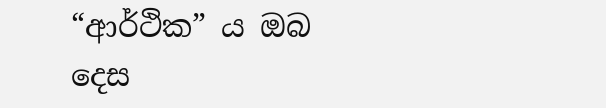“ආර්ථික” ය ඔබ දෙස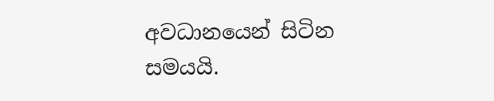අවධානයෙන් සිටින සමයයි.